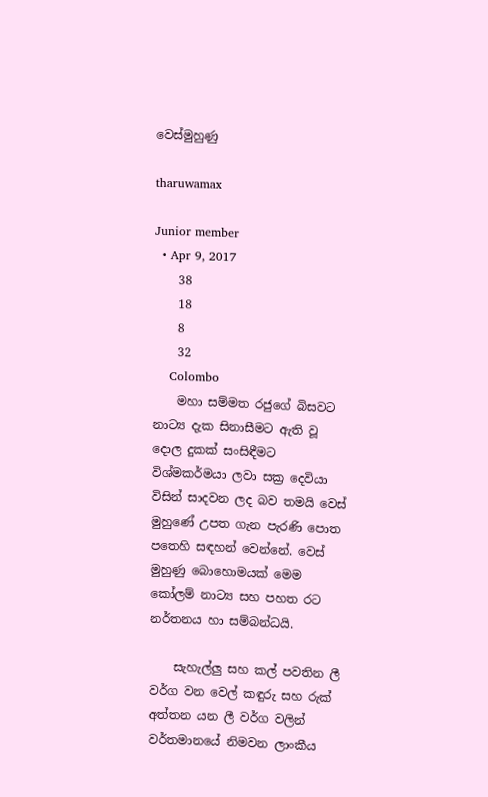වෙස්මුහුණු

tharuwamax

Junior member
  • Apr 9, 2017
    38
    18
    8
    32
    Colombo
    මහා සම්මත රජුගේ බිසවට නාට්‍ය දැක සිනාසීමට ඇති වූ දොල දුකක් සංසිඳීමට විශ්මකර්මයා ලවා සක්‍ර දෙවියා විසින් සාදවන ලද බව තමයි වෙස් මුහුණේ උපත ගැන පැරණි පොත පතෙහි සඳහන් වෙන්නේ. වෙස් මුහුණු බොහොමයක් මෙම කෝලම් නාට්‍ය සහ පහත රට නර්තනය හා සම්බන්ධයි.

    සැහැල්ලු සහ කල් පවතින ලී වර්ග වන වෙල් කඳුරු සහ රුක් අත්තන යන ලී වර්ග වලින් වර්තමානයේ නිමවන ලාංකීය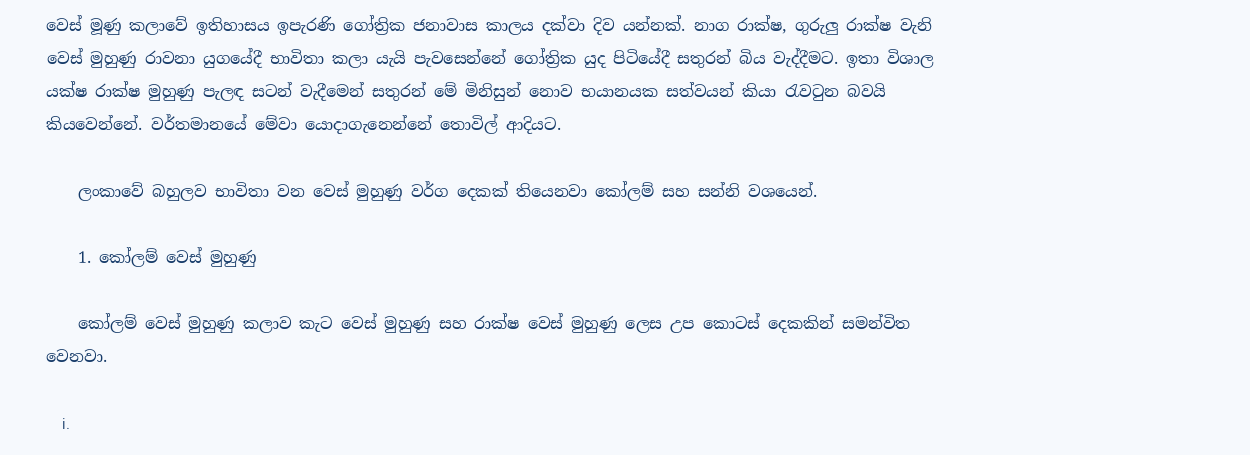වෙස් මූණු කලාවේ ඉතිහාසය ඉපැරණි ගෝත්‍රික ජනාවාස කාලය දක්වා දිව යන්නක්. නාග රාක්ෂ, ගුරුලු රාක්ෂ වැනි වෙස් මුහුණු රාවනා යුගයේදී භාවිතා කලා යැයි පැවසෙන්නේ ගෝත්‍රික යුද පිටියේදී සතුරන් බිය වැද්දීමට. ඉතා විශාල යක්ෂ රාක්ෂ මුහුණු පැලඳ සටන් වැදීමෙන් සතුරන් මේ මිනිසුන් නොව භයානයක සත්වයන් කියා රැවටුන බවයි කියවෙන්නේ. වර්තමානයේ මේවා යොදාගැනෙන්නේ තොවිල් ආදියට.

    ලංකාවේ බහුලව භාවිතා වන වෙස් මුහුණු වර්ග දෙකක් තියෙනවා කෝලම් සහ සන්නි වශයෙන්.

    1. කෝලම් වෙස් මුහුණු

    කෝලම් වෙස් මුහුණු කලාව කැට වෙස් මුහුණු සහ රාක්ෂ වෙස් මුහුණු ලෙස උප කොටස් දෙකකින් සමන්විත වෙනවා.

    i.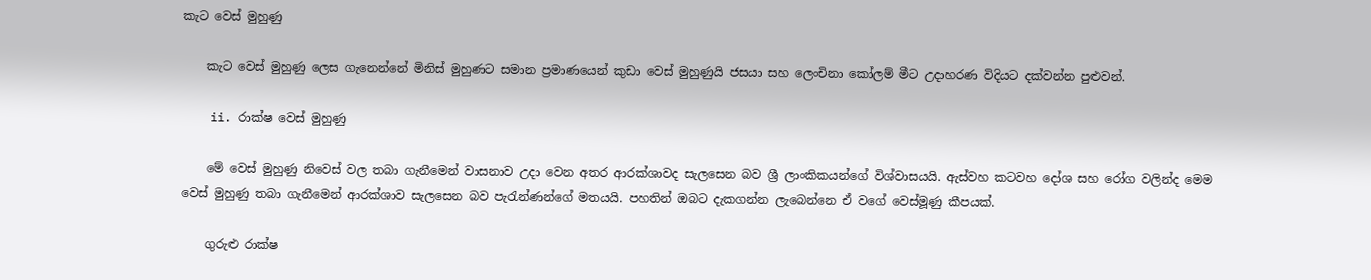කැට වෙස් මුහුණු

    කැට වෙස් මුහුණු ලෙස ගැනෙන්නේ මිනිස් මුහුණට සමාන ප්‍රමාණයෙන් කුඩා වෙස් මුහුණුයි ජසයා සහ ලෙංචිනා කෝලම් මීට උදාහරණ විදියට දක්වන්න පුළුවන්.

    ii. රාක්ෂ වෙස් මුහුණු

    මේ වෙස් මුහුණු නිවෙස් වල තබා ගැනීමෙන් වාසනාව උදා වෙන අතර ආරක්ශාවද සැලසෙන බව ශ්‍රී ලාංකිකයන්ගේ විශ්වාසයයි. ඇස්වහ කටවහ දෝශ සහ රෝග වලින්ද මෙම වෙස් මුහුණු තබා ගැනීමෙන් ආරක්ශාව සැලසෙන බව පැරැන්ණන්ගේ මතයයි. පහතින් ඔබට දැකගන්න ලැබෙන්නෙ ඒ වගේ වෙස්මූණු කීපයක්.

    ගුරුළු රාක්ෂ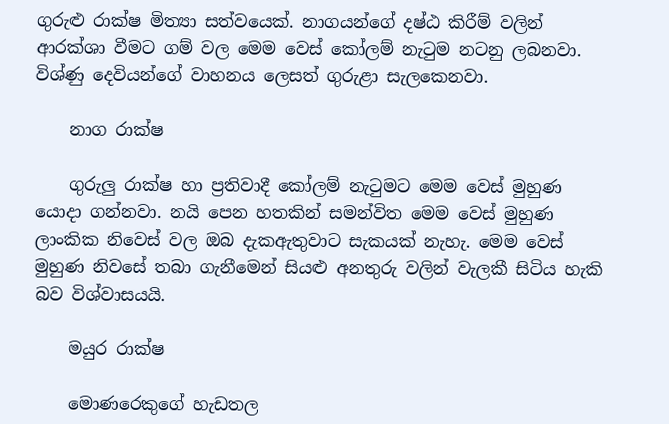ගුරුළු රාක්ෂ මිත්‍යා සත්වයෙක්. නාගයන්ගේ දෂ්ඨ කිරීම් වලින් ආරක්ශා වීමට ගම් වල මෙම වෙස් කෝලම් නැටුම නටනු ලබනවා. විශ්ණු දෙවියන්ගේ වාහනය ලෙසත් ගුරුළා සැලකෙනවා.

    නාග රාක්ෂ

    ගුරුලු රාක්ෂ හා ප්‍රතිවාදී කෝලම් නැටුමට මෙම වෙස් මුහුණ යොදා ගන්නවා. නයි පෙන හතකින් සමන්විත මෙම වෙස් මුහුණ ලාංකික නිවෙස් වල ඔබ දැකඇතුවාට සැකයක් නැහැ. මෙම වෙස් මුහුණ නිවසේ තබා ගැනීමෙන් සියළු අනතුරු වලින් වැලකී සිටිය හැකි බව විශ්වාසයයි.

    මයුර රාක්ෂ

    මොණරෙකුගේ හැඩතල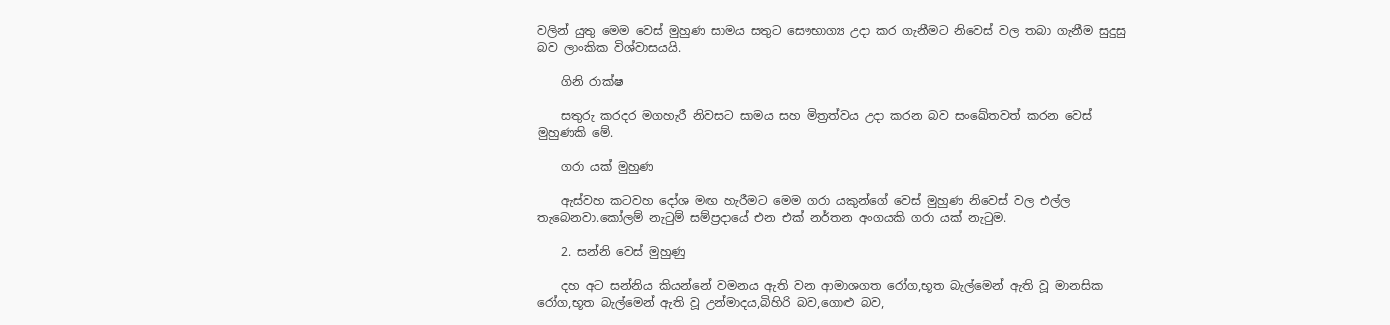වලින් යුතු මෙම වෙස් මුහුණ සාමය සතුට සෞභාග්‍ය උදා කර ගැනීමට නිවෙස් වල තබා ගැනීම සුදුසු බව ලාංකික විශ්වාසයයි.

    ගිනි රාක්ෂ

    සතුරු කරදර මගහැරී නිවසට සාමය සහ මිත්‍රත්වය උදා කරන බව සංඛේතවත් කරන වෙස් මුහුණකි මේ.

    ගරා යක් මුහුණ

    ඇස්වහ කටවහ දෝශ මඟ හැරීමට මෙම ගරා යකුන්ගේ වෙස් මුහුණ නිවෙස් වල එල්ල තැබෙනවා.කෝලම් නැටුම් සම්ප්‍රදායේ එන එක් නර්තන අංගයකි ගරා යක් නැටුම.

    2. සන්නි වෙස් මුහුණු

    දහ අට සන්නිය කියන්නේ වමනය ඇති වන ආමාශගත රෝග,භූත බැල්මෙන් ඇති වූ මානසික රෝග,භූත බැල්මෙන් ඇති වූ උන්මාදය,බිහිරි බව,ගොළු බව,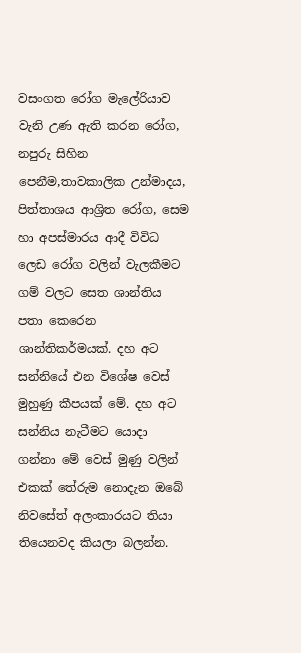වසංගත රෝග මැලේරියාව වැනි උණ ඇති කරන රෝග, නපුරු සිහින පෙනීම,තාවකාලික උන්මාදය, පිත්තාශය ආශ්‍රිත රෝග, සෙම හා අපස්මාරය ආදී විවිධ ලෙඩ රෝග වලින් වැලකීමට ගම් වලට සෙත ශාන්තිය පතා කෙරෙන ශාන්තිකර්මයක්. දහ අට සන්නියේ එන විශේෂ වෙස් මුහුණු කීපයක් මේ. දහ අට සන්නිය නැටීමට යොදා ගන්නා මේ වෙස් මුණු වලින් එකක් තේරුම නොදැන ඔබේ නිවසේත් අලංකාරයට තියා තියෙනවද කියලා බලන්න.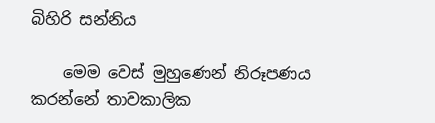බිහිරි සන්නිය

    මෙම වෙස් මුහුණෙන් නිරූපණය කරන්නේ තාවකාලික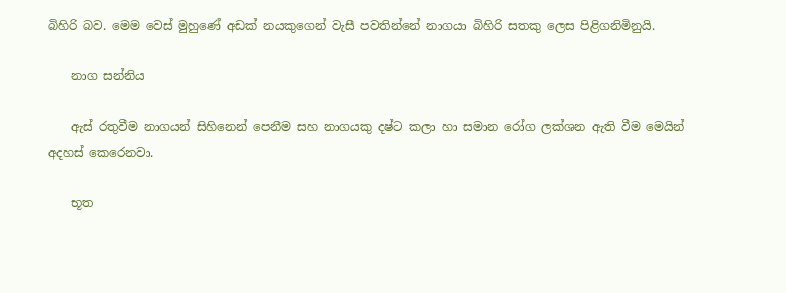බිහිරි බව. මෙම වෙස් මුහුණේ අඩක් නයකුගෙන් වැසී පවතින්නේ නාගයා බිහිරි සතකු ලෙස පිළිගනිමිනුයි.

    නාග සන්නිය

    ඇස් රතුවීම නාගයන් සිහිනෙන් පෙනීම සහ නාගයකු දෂ්ට කලා හා සමාන රෝග ලක්ශන ඇති වීම මෙයින් අදහස් කෙරෙනවා.

    භූත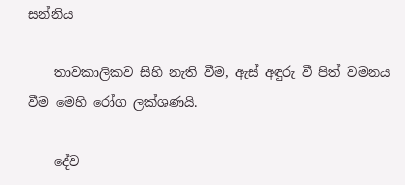සන්නිය

    තාවකාලිකව සිහි නැති වීම, ඇස් අඳුරු වී පිත් වමනය වීම මෙහි රෝග ලක්ශණයි.

    දේව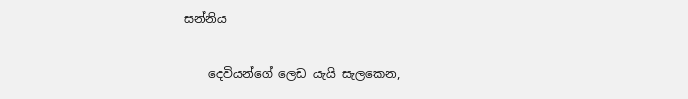සන්නිය

    දෙවියන්ගේ ලෙඩ යැයි සැලකෙන,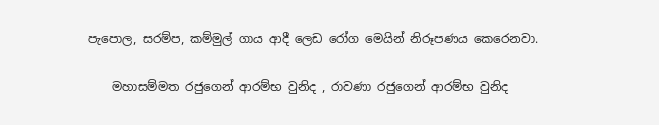පැපොල, සරම්ප, කම්මුල් ගාය ආදී ලෙඩ රෝග මෙයින් නිරූපණය කෙරෙනවා.

    මහාසම්මත රජුගෙන් ආරම්භ වුනිද , රාවණා රජුගෙන් ආරම්භ වුනිද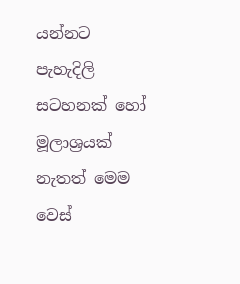යන්නට පැහැදිලි සටහනක් හෝ මූලාශ්‍රයක් නැතත් මෙම වෙස්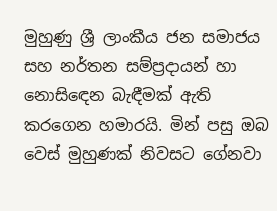මුහුණු ශ්‍රී ලාංකීය ජන සමාජය සහ නර්තන සම්ප්‍රදායන් හා නොසිඳෙන බැඳීමක් ඇති කරගෙන හමාරයි. මින් පසු ඔබ වෙස් මුහුණක් නිවසට ගේනවා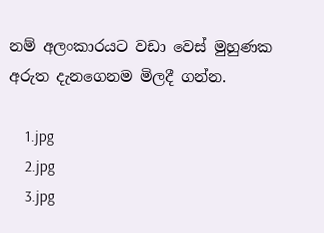නම් අලංකාරයට වඩා වෙස් මුහුණක අරුත දැනගෙනම මිලදී ගන්න.

    1.jpg
    2.jpg
    3.jpg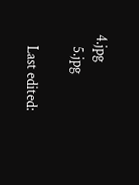4.jpg
    5.jpg

    Last edited: